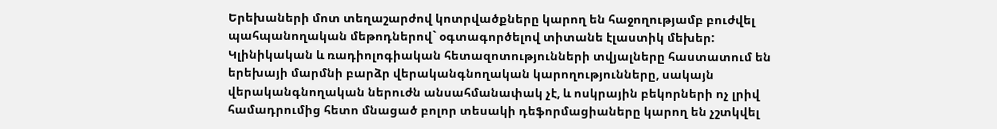Երեխաների մոտ տեղաշարժով կոտրվածքները կարող են հաջողությամբ բուժվել պահպանողական մեթոդներով` օգտագործելով տիտանե էլաստիկ մեխեր:
Կլինիկական և ռադիոլոգիական հետազոտությունների տվյալները հաստատում են երեխայի մարմնի բարձր վերականգնողական կարողությունները, սակայն վերականգնողական ներուժն անսահմանափակ չէ, և ոսկրային բեկորների ոչ լրիվ համադրումից հետո մնացած բոլոր տեսակի դեֆորմացիաները կարող են չշտկվել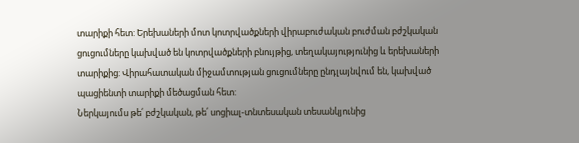տարիքի հետ: Երեխաների մոտ կոտրվածքների վիրաբուժական բուժման բժշկական ցուցումները կախված են կոտրվածքների բնույթից, տեղակայությունից և երեխաների տարիքից: Վիրահատական միջամտության ցուցումները ընդլայնվում են, կախված պացիենտի տարիքի մեծացման հետ:
Ներկայումս թե՛ բժշկական, թե՛ սոցիալ-տնտեսական տեսանկյունից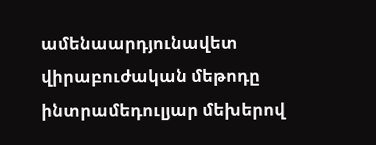ամենաարդյունավետ վիրաբուժական մեթոդը ինտրամեդուլյար մեխերով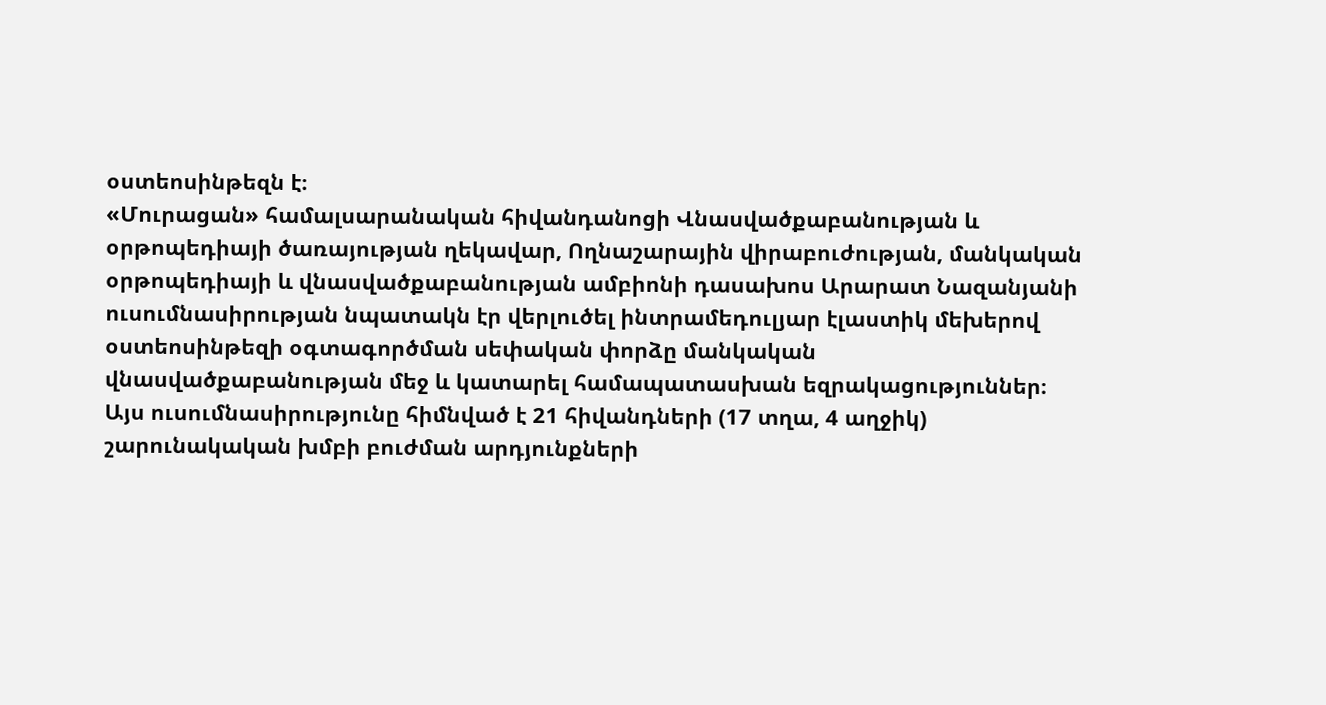օստեոսինթեզն է։
«Մուրացան» համալսարանական հիվանդանոցի Վնասվածքաբանության և օրթոպեդիայի ծառայության ղեկավար, Ողնաշարային վիրաբուժության, մանկական օրթոպեդիայի և վնասվածքաբանության ամբիոնի դասախոս Արարատ Նազանյանի ուսումնասիրության նպատակն էր վերլուծել ինտրամեդուլյար էլաստիկ մեխերով օստեոսինթեզի օգտագործման սեփական փորձը մանկական վնասվածքաբանության մեջ և կատարել համապատասխան եզրակացություններ։
Այս ուսումնասիրությունը հիմնված է 21 հիվանդների (17 տղա, 4 աղջիկ) շարունակական խմբի բուժման արդյունքների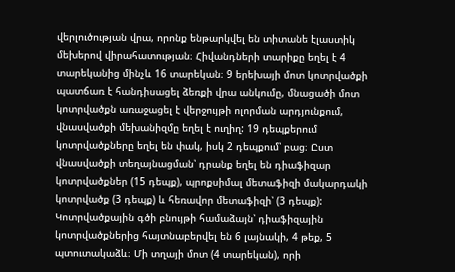վերլուծության վրա, որոնք ենթարկվել են տիտանե էլաստիկ մեխերով վիրահատության։ Հիվանդների տարիքը եղել է 4 տարեկանից մինչև 16 տարեկան։ 9 երեխայի մոտ կոտրվածքի պատճառ է հանդիսացել ձեռքի վրա անկումը, մնացածի մոտ կոտրվածքն առաջացել է վերջույթի ոլորման արդյունքում, վնասվածքի մեխանիզմը եղել է ուղիղ: 19 դեպքերում կոտրվածքները եղել են փակ, իսկ 2 դեպքում՝ բաց։ Ըստ վնասվածքի տեղայնացման՝ դրանք եղել են դիաֆիզար կոտրվածքներ (15 դեպք), պրոքսիմալ մետաֆիզի մակարդակի կոտրվածք (3 դեպք) և հեռավոր մետաֆիզի՝ (3 դեպք): Կոտրվածքային գծի բնույթի համաձայն՝ դիաֆիզային կոտրվածքներից հայտնաբերվել են 6 լայնակի, 4 թեք, 5 պտուտակաձև։ Մի տղայի մոտ (4 տարեկան), որի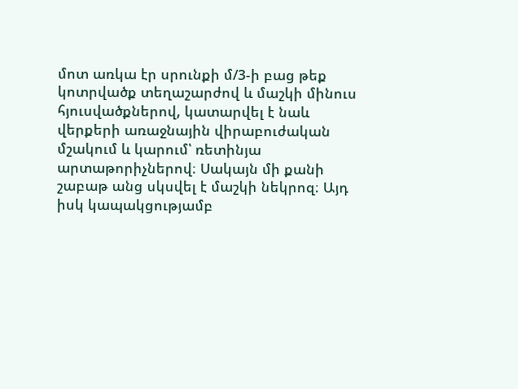մոտ առկա էր սրունքի մ/3-ի բաց թեք կոտրվածք տեղաշարժով և մաշկի մինուս հյուսվածքներով, կատարվել է նաև վերքերի առաջնային վիրաբուժական մշակում և կարում՝ ռետինյա արտաթորիչներով։ Սակայն մի քանի շաբաթ անց սկսվել է մաշկի նեկրոզ։ Այդ իսկ կապակցությամբ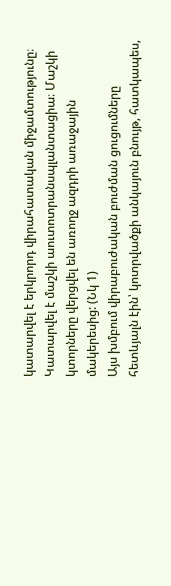կատարվել է երկրորդ վիրահատական միջամտությունը։ Կատարվել է մաշկի աուտոտրանսպլանտացիա։ Մաշկի կտորները վերցվել են առողջ ազդրի առաջային մակերեսից: (Նկ 1)
Այս խմբում վիրաբուժական բուժման ցուցումները հետևյալն էին՝ կոտրվածքի անկայուն բնույթ, հատկապես,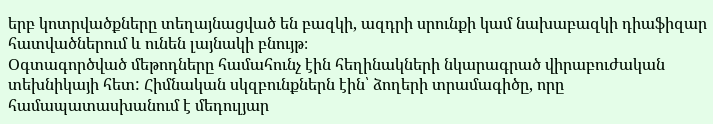երբ կոտրվածքները տեղայնացված են բազկի, ազդրի սրունքի կամ նախաբազկի դիաֆիզար հատվածներում և ունեն լայնակի բնույթ։
Օգտագործված մեթոդները համահունչ էին հեղինակների նկարագրած վիրաբուժական տեխնիկայի հետ: Հիմնական սկզբունքներն էին՝ ձողերի տրամագիծը, որը համապատասխանում է մեդուլյար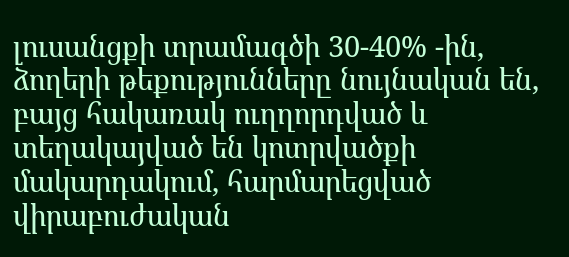լուսանցքի տրամագծի 30-40% -ին, ձողերի թեքությունները նույնական են, բայց հակառակ ուղղորդված և տեղակայված են կոտրվածքի մակարդակում, հարմարեցված վիրաբուժական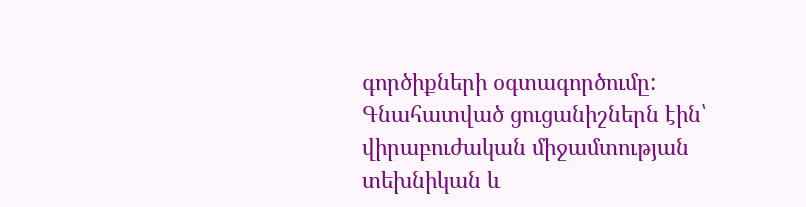գործիքների օգտագործումը:
Գնահատված ցուցանիշներն էին՝ վիրաբուժական միջամտության տեխնիկան և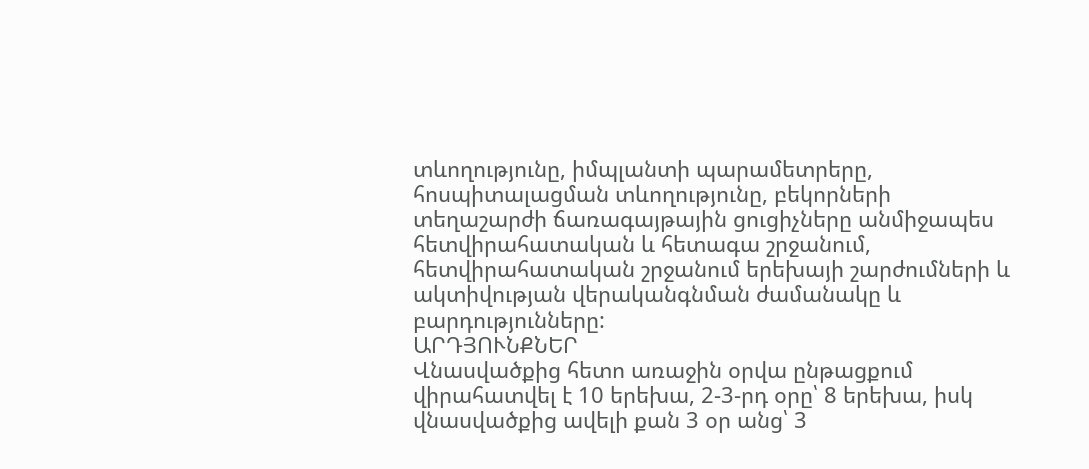տևողությունը, իմպլանտի պարամետրերը, հոսպիտալացման տևողությունը, բեկորների տեղաշարժի ճառագայթային ցուցիչները անմիջապես հետվիրահատական և հետագա շրջանում, հետվիրահատական շրջանում երեխայի շարժումների և ակտիվության վերականգնման ժամանակը և բարդությունները:
ԱՐԴՅՈՒՆՔՆԵՐ
Վնասվածքից հետո առաջին օրվա ընթացքում վիրահատվել է 10 երեխա, 2-3-րդ օրը՝ 8 երեխա, իսկ վնասվածքից ավելի քան 3 օր անց՝ 3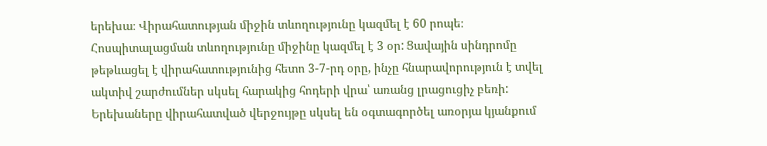երեխա։ Վիրահատության միջին տևողությունը կազմել է 60 րոպե։ Հոսպիտալացման տևողությունը միջինը կազմել է 3 օր: Ցավային սինդրոմը թեթևացել է վիրահատությունից հետո 3-7-րդ օրը, ինչը հնարավորություն է տվել ակտիվ շարժումներ սկսել հարակից հոդերի վրա՝ առանց լրացուցիչ բեռի:
Երեխաները վիրահատված վերջույթը սկսել են օգտագործել առօրյա կյանքում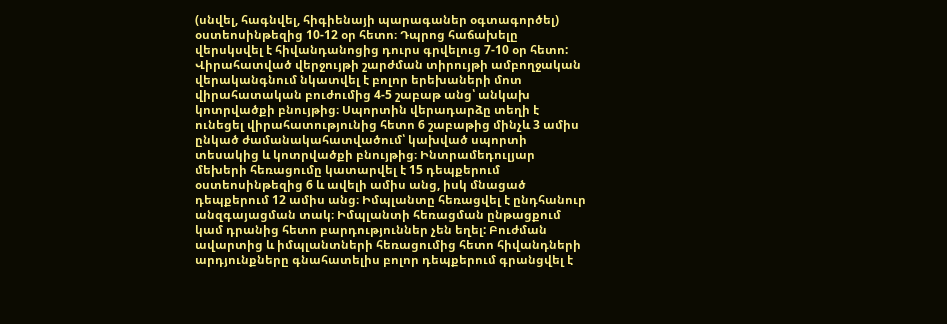(սնվել, հագնվել, հիգիենայի պարագաներ օգտագործել) օստեոսինթեզից 10-12 օր հետո։ Դպրոց հաճախելը վերսկսվել է հիվանդանոցից դուրս գրվելուց 7-10 օր հետո: Վիրահատված վերջույթի շարժման տիրույթի ամբողջական վերականգնում նկատվել է բոլոր երեխաների մոտ վիրահատական բուժումից 4-5 շաբաթ անց՝ անկախ կոտրվածքի բնույթից։ Սպորտին վերադարձը տեղի է ունեցել վիրահատությունից հետո 6 շաբաթից մինչև 3 ամիս ընկած ժամանակահատվածում՝ կախված սպորտի տեսակից և կոտրվածքի բնույթից։ Ինտրամեդուլյար մեխերի հեռացումը կատարվել է 15 դեպքերում օստեոսինթեզից 6 և ավելի ամիս անց, իսկ մնացած դեպքերում 12 ամիս անց։ Իմպլանտը հեռացվել է ընդհանուր անզգայացման տակ։ Իմպլանտի հեռացման ընթացքում կամ դրանից հետո բարդություններ չեն եղել: Բուժման ավարտից և իմպլանտների հեռացումից հետո հիվանդների արդյունքները գնահատելիս բոլոր դեպքերում գրանցվել է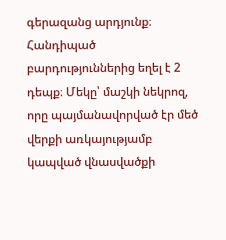գերազանց արդյունք։ Հանդիպած բարդություններից եղել է 2 դեպք։ Մեկը՝ մաշկի նեկրոզ, որը պայմանավորված էր մեծ վերքի առկայությամբ կապված վնասվածքի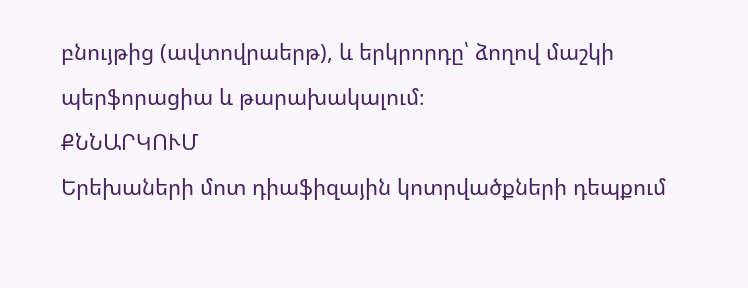բնույթից (ավտովրաերթ), և երկրորդը՝ ձողով մաշկի պերֆորացիա և թարախակալում։
ՔՆՆԱՐԿՈՒՄ
Երեխաների մոտ դիաֆիզային կոտրվածքների դեպքում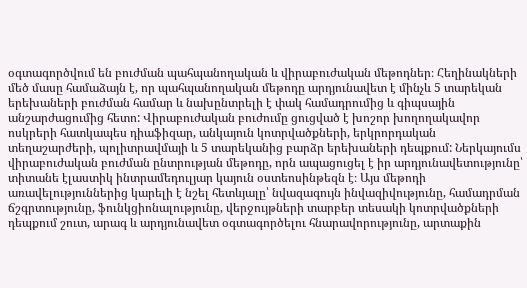օգտագործվում են բուժման պահպանողական և վիրաբուժական մեթոդներ։ Հեղինակների մեծ մասը համաձայն է, որ պահպանողական մեթոդը արդյունավետ է մինչև 5 տարեկան երեխաների բուժման համար և նախընտրելի է փակ համադրումից և գիպսային անշարժացումից հետո: Վիրաբուժական բուժումը ցուցված է խոշոր խողողակավոր ոսկրերի հատկապես դիաֆիզար, անկայուն կոտրվածքների, երկրորդական տեղաշարժերի, պոլիտրավմայի և 5 տարեկանից բարձր երեխաների դեպքում: Ներկայումս վիրաբուժական բուժման ընտրության մեթոդը, որն ապացուցել է իր արդյունավետությունը՝ տիտանե էլաստիկ ինտրամեդուլյար կայուն օստեոսինթեզն է։ Այս մեթոդի առավելություններից կարելի է նշել հետևյալը՝ նվազագույն ինվազիվությունը, համադրման ճշգրտությունը, ֆունկցիոնալությունը, վերջույթների տարբեր տեսակի կոտրվածքների դեպքում շուտ, արագ և արդյունավետ օգտագործելու հնարավորությունը, արտաքին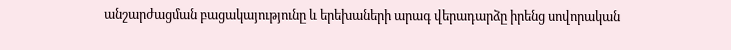անշարժացման բացակայությունը և երեխաների արագ վերադարձը իրենց սովորական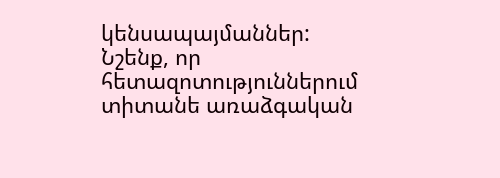կենսապայմաններ:
Նշենք, որ հետազոտություններում տիտանե առաձգական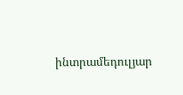ինտրամեդուլյար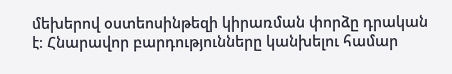մեխերով օստեոսինթեզի կիրառման փորձը դրական է։ Հնարավոր բարդությունները կանխելու համար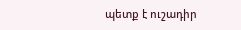պետք է ուշադիր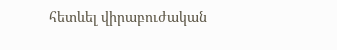հետևել վիրաբուժական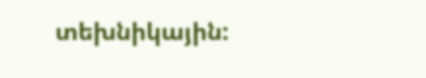տեխնիկային: